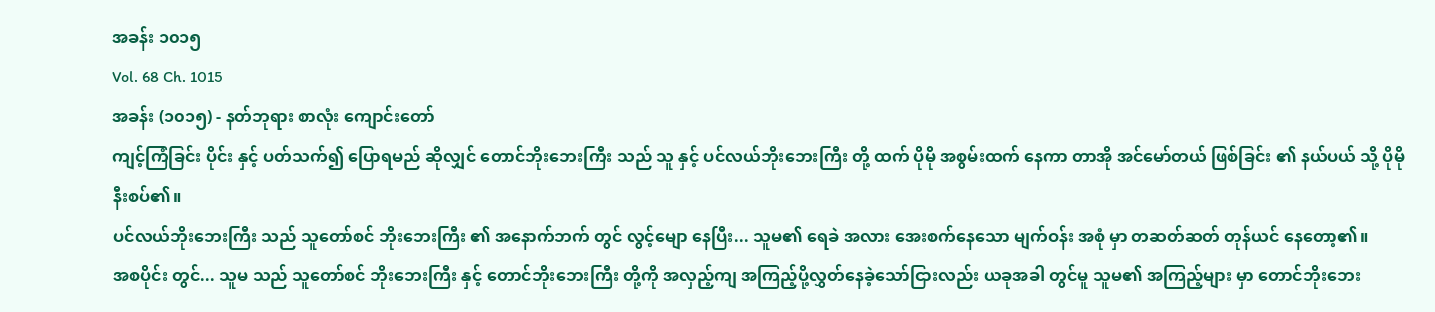အခန်း ၁၀၁၅
Vol. 68 Ch. 1015
အခန်း (၁၀၁၅) - နတ်ဘုရား စာလုံး ကျောင်းတော်
ကျင့်ကြံခြင်း ပိုင်း နှင့် ပတ်သက်၍ ပြောရမည် ဆိုလျှင် တောင်ဘိုးဘေးကြီး သည် သူ နှင့် ပင်လယ်ဘိုးဘေးကြီး တို့ ထက် ပိုမို အစွမ်းထက် နေကာ တာအို အင်မော်တယ် ဖြစ်ခြင်း ၏ နယ်ပယ် သို့ ပိုမို နီးစပ်၏။
ပင်လယ်ဘိုးဘေးကြီး သည် သူတော်စင် ဘိုးဘေးကြီး ၏ အနောက်ဘက် တွင် လွင့်မျော နေပြီး... သူမ၏ ရေခဲ အလား အေးစက်နေသော မျက်ဝန်း အစုံ မှာ တဆတ်ဆတ် တုန်ယင် နေတော့၏။
အစပိုင်း တွင်... သူမ သည် သူတော်စင် ဘိုးဘေးကြီး နှင့် တောင်ဘိုးဘေးကြီး တို့ကို အလှည့်ကျ အကြည့်ပို့လွှတ်နေခဲ့သော်ငြားလည်း ယခုအခါ တွင်မူ သူမ၏ အကြည့်များ မှာ တောင်ဘိုးဘေး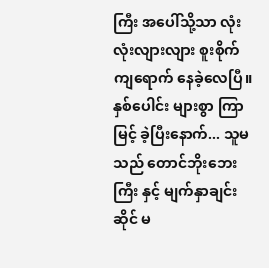ကြီး အပေါ်သို့သာ လုံးလုံးလျားလျား စူးစိုက် ကျရောက် နေခဲ့လေပြီ။
နှစ်ပေါင်း များစွာ ကြာမြင့် ခဲ့ပြီးနောက်... သူမ သည် တောင်ဘိုးဘေးကြီး နှင့် မျက်နှာချင်းဆိုင် မ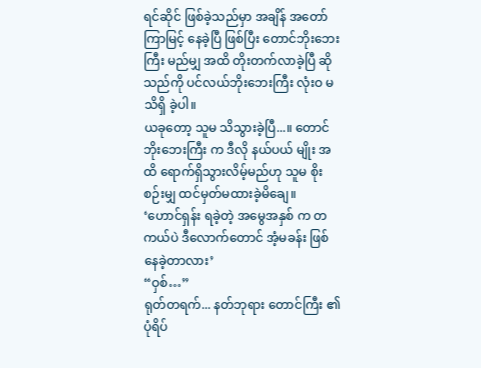ရင်ဆိုင် ဖြစ်ခဲ့သည်မှာ အချိန် အတော် ကြာမြင့် နေခဲ့ပြီ ဖြစ်ပြီး တောင်ဘိုးဘေးကြီး မည်မျှ အထိ တိုးတက်လာခဲ့ပြီ ဆိုသည်ကို ပင်လယ်ဘိုးဘေးကြီး လုံးဝ မသိရှိ ခဲ့ပါ။
ယခုတော့ သူမ သိသွားခဲ့ပြီ...။ တောင်ဘိုးဘေးကြီး က ဒီလို နယ်ပယ် မျိုး အထိ ရောက်ရှိသွားလိမ့်မည်ဟု သူမ စိုးစဉ်းမျှ ထင်မှတ်မထားခဲ့မိချေ။
‘ဟောင်ရှန်း ရခဲ့တဲ့ အမွေအနှစ် က တကယ်ပဲ ဒီလောက်တောင် အံ့မခန်း ဖြစ်နေခဲ့တာလား’
“ဝှစ်…”
ရုတ်တရက်... နတ်ဘုရား တောင်ကြီး ၏ ပုံရိပ်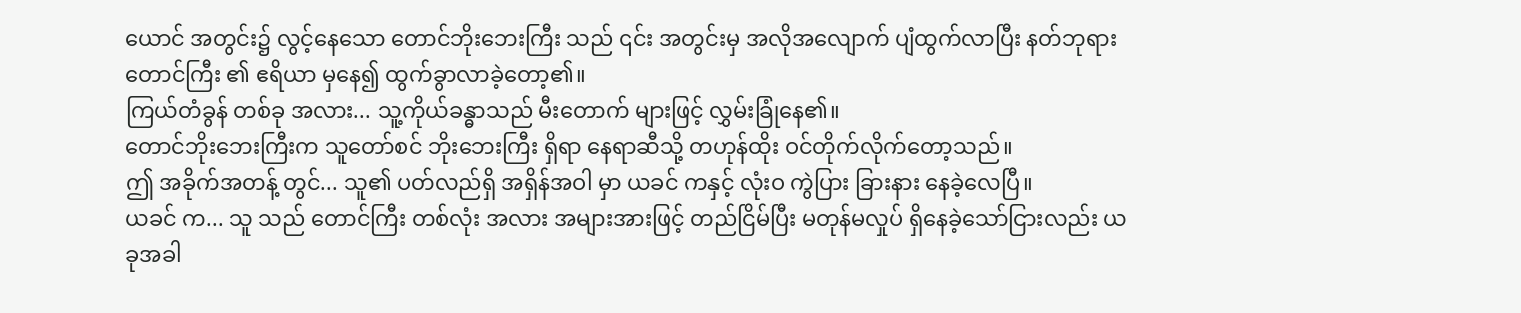ယောင် အတွင်း၌ လွင့်နေသော တောင်ဘိုးဘေးကြီး သည် ၎င်း အတွင်းမှ အလိုအလျောက် ပျံထွက်လာပြီး နတ်ဘုရား တောင်ကြီး ၏ ဧရိယာ မှနေ၍ ထွက်ခွာလာခဲ့တော့၏။
ကြယ်တံခွန် တစ်ခု အလား... သူ့ကိုယ်ခန္ဓာသည် မီးတောက် များဖြင့် လွှမ်းခြုံနေ၏။
တောင်ဘိုးဘေးကြီးက သူတော်စင် ဘိုးဘေးကြီး ရှိရာ နေရာဆီသို့ တဟုန်ထိုး ဝင်တိုက်လိုက်တော့သည်။
ဤ အခိုက်အတန့် တွင်... သူ၏ ပတ်လည်ရှိ အရှိန်အဝါ မှာ ယခင် ကနှင့် လုံးဝ ကွဲပြား ခြားနား နေခဲ့လေပြီ။
ယခင် က... သူ သည် တောင်ကြီး တစ်လုံး အလား အများအားဖြင့် တည်ငြိမ်ပြီး မတုန်မလှုပ် ရှိနေခဲ့သော်ငြားလည်း ယခုအခါ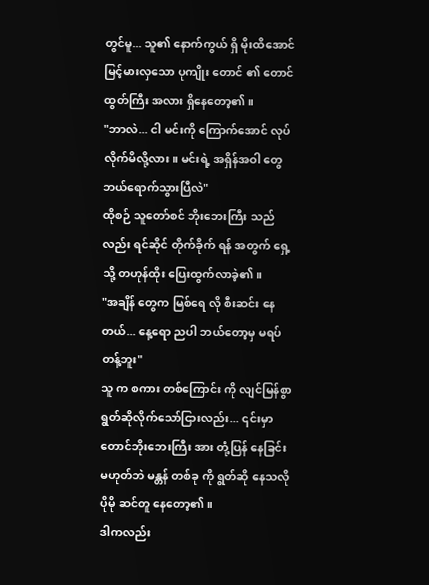တွင်မူ... သူ၏ နောက်ကွယ် ရှိ မိုးထိအောင် မြင့်မားလှသော ပုကျိုး တောင် ၏ တောင်ထွတ်ကြီး အလား ရှိနေတော့၏။
"ဘာလဲ... ငါ မင်းကို ကြောက်အောင် လုပ်လိုက်မိလို့လား။ မင်းရဲ့ အရှိန်အဝါ တွေ ဘယ်ရောက်သွားပြီလဲ"
ထိုစဉ် သူတော်စင် ဘိုးဘေးကြီး သည်လည်း ရင်ဆိုင် တိုက်ခိုက် ရန် အတွက် ရှေ့သို့ တဟုန်ထိုး ပြေးထွက်လာခဲ့၏။
"အချိန် တွေက မြစ်ရေ လို စီးဆင်း နေတယ်... နေ့ရော ညပါ ဘယ်တော့မှ မရပ်တန့်ဘူး"
သူ က စကား တစ်ကြောင်း ကို လျင်မြန်စွာ ရွတ်ဆိုလိုက်သော်ငြားလည်း... ၎င်းမှာ တောင်ဘိုးဘေးကြီး အား တုံ့ပြန် နေခြင်း မဟုတ်ဘဲ မန္တန် တစ်ခု ကို ရွတ်ဆို နေသလို ပိုမို ဆင်တူ နေတော့၏။
ဒါကလည်း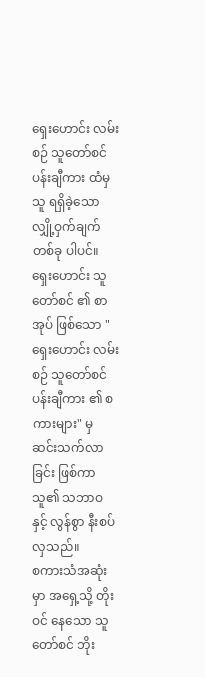ရှေးဟောင်း လမ်းစဉ် သူတော်စင် ပန်းချီကား ထံမှ သူ ရရှိခဲ့သော လျှို့ဝှက်ချက် တစ်ခု ပါပင်။
ရှေးဟောင်း သူတော်စင် ၏ စာအုပ် ဖြစ်သော "ရှေးဟောင်း လမ်းစဉ် သူတော်စင် ပန်းချီကား ၏ စကားများ" မှ ဆင်းသက်လာခြင်း ဖြစ်ကာ သူ၏ သဘာဝ နှင့် လွန်စွာ နီးစပ် လှသည်။
စကားသံအဆုံးမှာ အရှေ့သို့ တိုးဝင် နေသော သူတော်စင် ဘိုး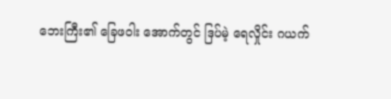ဘေးကြီး၏ ခြေဖဝါး အောက်တွင် ဒြပ်မဲ့ ရေလှိုင်း ဂယက်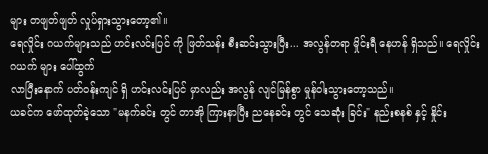များ တဖျတ်ဖျတ် လှုပ်ရှားသွားတော့၏။
ရေလှိုင်း ဂယက်များသည် ဟင်းလင်းပြင် ကို ဖြတ်သန်း စီးဆင်းသွားပြီး... အလွန်တရာ မှိုင်းရီ နေဟန် ရှိသည်။ ရေလှိုင်း ဂယက် များ ပေါ်ထွက်
လာပြီးနောက် ပတ်ဝန်းကျင် ရှိ ဟင်းလင်းပြင် မှာလည်း အလွန် လျင်မြန်စွာ မှုန်ဝါးသွားတော့သည်။
ယခင်က ဖော်ထုတ်ခဲ့သော "မနက်ခင်း တွင် တာအို ကြားနာပြီး ညနေခင်း တွင် သေဆုံး ခြင်း" နည်းစနစ် နှင့် နှိုင်း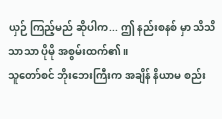ယှဉ် ကြည့်မည် ဆိုပါက... ဤ နည်းစနစ် မှာ သိသိသာသာ ပိုမို အစွမ်းထက်၏။
သူတော်စင် ဘိုးဘေးကြီးက အချိန် နိယာမ စည်း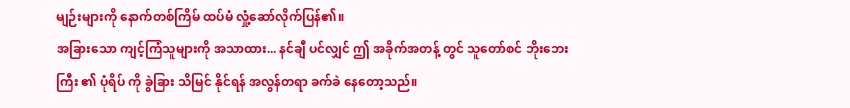မျဉ်းများကို နောက်တစ်ကြိမ် ထပ်မံ လှုံ့ဆော်လိုက်ပြန်၏။
အခြားသော ကျင့်ကြံသူများကို အသာထား... နင်ချီ ပင်လျှင် ဤ အခိုက်အတန့် တွင် သူတော်စင် ဘိုးဘေးကြီး ၏ ပုံရိပ် ကို ခွဲခြား သိမြင် နိုင်ရန် အလွန်တရာ ခက်ခဲ နေတော့သည်။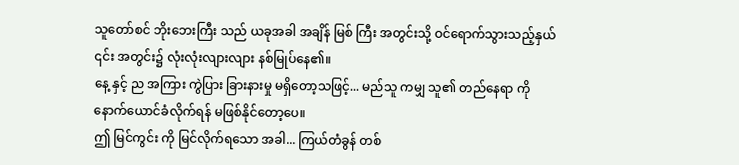သူတော်စင် ဘိုးဘေးကြီး သည် ယခုအခါ အချိန် မြစ် ကြီး အတွင်းသို့ ဝင်ရောက်သွားသည့်နှယ် ၎င်း အတွင်း၌ လုံးလုံးလျားလျား နစ်မြုပ်နေ၏။
နေ့ နှင့် ည အကြား ကွဲပြား ခြားနားမှု မရှိတော့သဖြင့်... မည်သူ ကမျှ သူ၏ တည်နေရာ ကို နောက်ယောင်ခံလိုက်ရန် မဖြစ်နိုင်တော့ပေ။
ဤ မြင်ကွင်း ကို မြင်လိုက်ရသော အခါ... ကြယ်တံခွန် တစ်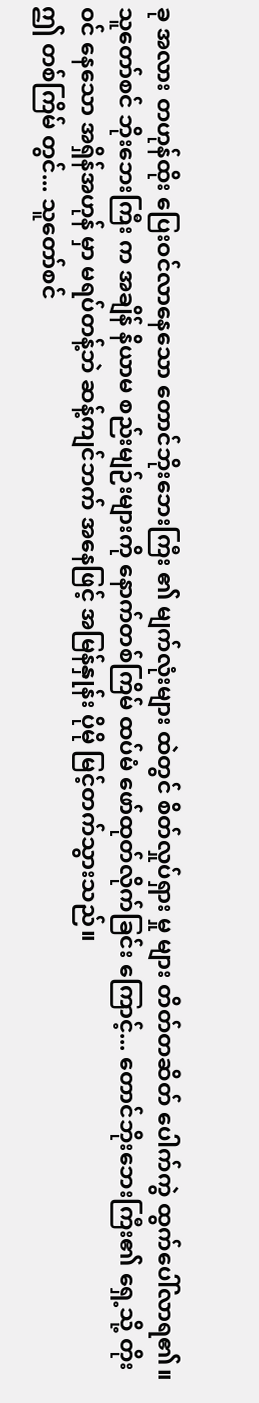ခု အလား တဟုန်ထိုး ပြေးဝင်လာနေသော တောင်ဘိုးဘေးကြီး ၏ မျက်လုံးများ ထဲတွင် စိတ်လှုပ်ရှား မှု များ တိတ်တဆိတ် ပေါက်ကွဲ ထွက်ပေါ်လာရ၏။
သူတော်စင် ဘိုးဘေးကြီး က အချိန် နိယာမ စည်းမျဉ်းများကို နောက်တစ်ကြိမ် ထပ်မံ ဖော်ထုတ်လိုက်ခြင်း ကြောင့်... တောင်ဘိုးဘေးကြီး၏ ရှေ့သို့ တိုးဝင် နေသော အရှိန်အဟုန် မှာ မရပ်တန့်ဘဲ ဆန့်ကျင်ဘက် အနေဖြင့် အမြန်နှုန်း ပိုမို မြင့်တက်သွားသည်။
ဤ တစ်ကြိမ် တွင်... သူတော်စင်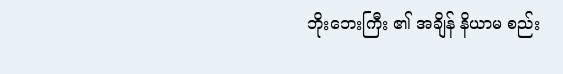ဘိုးဘေးကြီး ၏ အချိန် နိယာမ စည်း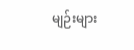မျဉ်းများ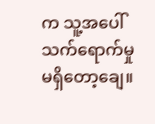က သူ့အပေါ် သက်ရောက်မှု မရှိတော့ချေ။